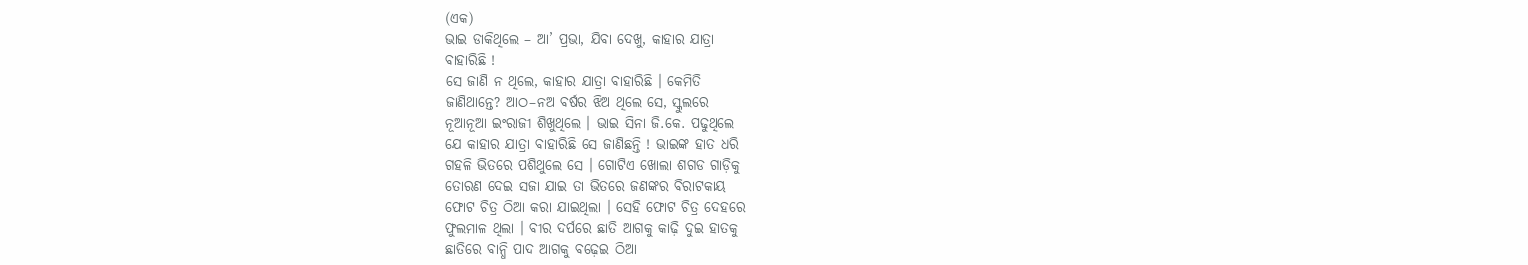(ଏକ)
ଭାଇ ଡାକିଥିଲେ – ଆ’ ପ୍ରଭା, ଯିବା ଦେଖୁ, କାହାର ଯାତ୍ରା
ବାହାରିଛି !
ସେ ଜାଣି ନ ଥିଲେ, କାହାର ଯାତ୍ରା ବାହାରିଛି । କେମିତି
ଜାଣିଥାନ୍ତେ? ଆଠ–ନଅ ବର୍ଷର ଝିଅ ଥିଲେ ସେ, ସ୍କୁଲରେ
ନୂଆନୂଆ ଇଂରାଜୀ ଶିଖୁଥିଲେ । ଭାଇ ସିନା ଜି.କେ. ପଢୁଥିଲେ
ଯେ କାହାର ଯାତ୍ରା ବାହାରିଛି ସେ ଜାଣିଛନ୍ତି ! ଭାଇଙ୍କ ହାତ ଧରି
ଗହଳି ଭିତରେ ପଶିଥୁଲେ ସେ । ଗୋଟିଏ ଖୋଲା ଶଗଡ ଗାଡ଼ିକୁ
ତୋରଣ ଦେଇ ସଜା ଯାଇ ତା ଭିତରେ ଜଣଙ୍କର ବିରାଟକାୟ
ଫୋଟ ଚିତ୍ର ଠିଆ କରା ଯାଇଥିଲା । ସେହି ଫୋଟ ଚିତ୍ର ଦେହରେ
ଫୁଲମାଳ ଥିଲା । ବୀର ଦର୍ପରେ ଛାତି ଆଗକୁ କାଢ଼ି ଦୁଇ ହାତକୁ
ଛାତିରେ ବାନ୍ଧି ପାଦ ଆଗକୁ ବଢ଼େଇ ଠିଆ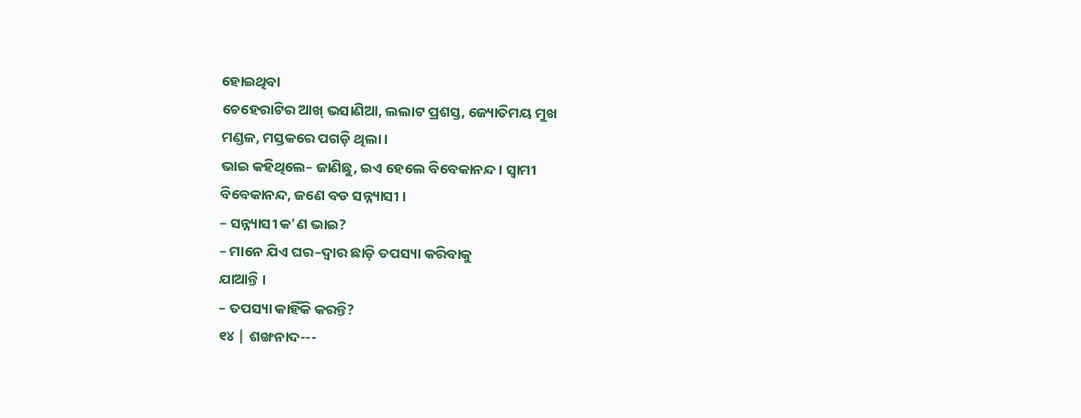ହୋଇଥିବା
ଚେହେରାଟିର ଆଖ୍ ଭସାଣିଆ, ଲଲାଟ ପ୍ରଶସ୍ତ, ଜ୍ୟୋତିମୟ ମୁଖ
ମଣ୍ଡଳ, ମସ୍ତକରେ ପଗଡ଼ି ଥିଲା ।
ଭାଇ କହିଥିଲେ– ଜାଣିଛୁ, ଇଏ ହେଲେ ବିବେକାନନ୍ଦ । ସ୍ଵାମୀ
ବିବେକାନନ୍ଦ, ଜଣେ ବଡ ସନ୍ନ୍ୟାସୀ ।
– ସନ୍ନ୍ୟାସୀ କ'ଣ ଭାଇ?
– ମାନେ ଯିଏ ଘର–ଦ୍ଵାର ଛାଡ଼ି ତପସ୍ୟା କରିବାକୁ
ଯାଆନ୍ତି ।
– ତପସ୍ୟା କାହିଁକି କରନ୍ତି?
୧୪ | ଶଙ୍ଖନାଦ---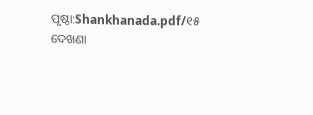ପୃଷ୍ଠା:Shankhanada.pdf/୧୫
ଦେଖଣା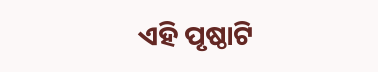ଏହି ପୃଷ୍ଠାଟି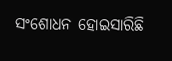ସଂଶୋଧନ ହୋଇସାରିଛି